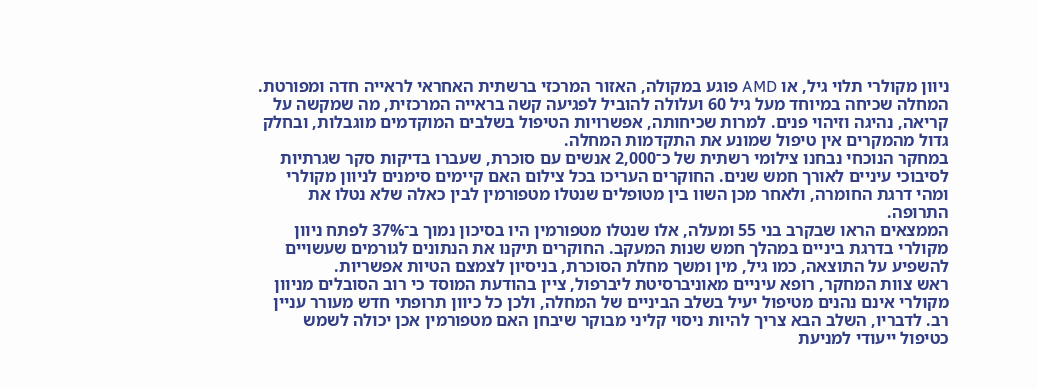ניוון מקולרי תלוי גיל, או AMD פוגע במקולה, האזור המרכזי ברשתית האחראי לראייה חדה ומפורטת. המחלה שכיחה במיוחד מעל גיל 60 ועלולה להוביל לפגיעה קשה בראייה המרכזית, מה שמקשה על קריאה, נהיגה וזיהוי פנים. למרות שכיחותה, אפשרויות הטיפול בשלבים המוקדמים מוגבלות, ובחלק גדול מהמקרים אין טיפול שמונע את התקדמות המחלה.
במחקר הנוכחי נבחנו צילומי רשתית של כ־2,000 אנשים עם סוכרת, שעברו בדיקות סקר שגרתיות לסיבוכי עיניים לאורך חמש שנים. החוקרים העריכו בכל צילום האם קיימים סימנים לניוון מקולרי ומהי דרגת החומרה, ולאחר מכן השוו בין מטופלים שנטלו מטפורמין לבין כאלה שלא נטלו את התרופה.
הממצאים הראו שבקרב בני 55 ומעלה, אלו שנטלו מטפורמין היו בסיכון נמוך ב־37% לפתח ניוון מקולרי בדרגת ביניים במהלך חמש שנות המעקב. החוקרים תיקנו את הנתונים לגורמים שעשויים להשפיע על התוצאה, כמו גיל, מין ומשך מחלת הסוכרת, בניסיון לצמצם הטיות אפשריות.
ראש צוות המחקר, רופא עיניים מאוניברסיטת ליברפול, ציין בהודעת המוסד כי רוב הסובלים מניוון מקולרי אינם נהנים מטיפול יעיל בשלב הביניים של המחלה, ולכן כל כיוון תרופתי חדש מעורר עניין רב. לדבריו, השלב הבא צריך להיות ניסוי קליני מבוקר שיבחן האם מטפורמין אכן יכולה לשמש כטיפול ייעודי למניעת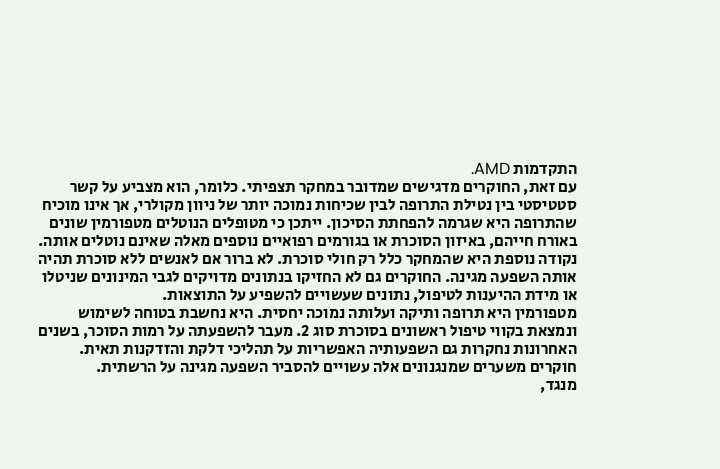התקדמות AMD.
עם זאת, החוקרים מדגישים שמדובר במחקר תצפיתי. כלומר, הוא מצביע על קשר סטטיסטי בין נטילת התרופה לבין שכיחות נמוכה יותר של ניוון מקולרי, אך אינו מוכיח שהתרופה היא שגרמה להפחתת הסיכון. ייתכן כי מטופלים הנוטלים מטפורמין שונים באורח חייהם, באיזון הסוכרת או בגורמים רפואיים נוספים מאלה שאינם נוטלים אותה.
נקודה נוספת היא שהמחקר כלל רק חולי סוכרת. לא ברור אם לאנשים ללא סוכרת תהיה אותה השפעה מגינה. החוקרים גם לא החזיקו בנתונים מדויקים לגבי המינונים שניטלו או מידת ההיענות לטיפול, נתונים שעשויים להשפיע על התוצאות.
מטפורמין היא תרופה ותיקה ועלותה נמוכה יחסית. היא נחשבת בטוחה לשימוש ונמצאת בקווי טיפול ראשונים בסוכרת סוג 2. מעבר להשפעתה על רמות הסוכר, בשנים האחרונות נחקרות גם השפעותיה האפשריות על תהליכי דלקת והזדקנות תאית. חוקרים משערים שמנגנונים אלה עשויים להסביר השפעה מגינה על הרשתית.
מנגד,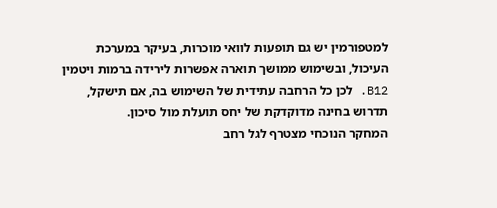למטפורמין יש גם תופעות לוואי מוכרות, בעיקר במערכת העיכול, ובשימוש ממושך תוארה אפשרות לירידה ברמות ויטמין B12. לכן כל הרחבה עתידית של השימוש בה, אם תישקל, תדרוש בחינה מדוקדקת של יחס תועלת מול סיכון.
המחקר הנוכחי מצטרף לגל רחב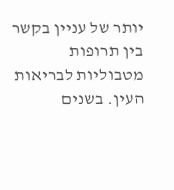יותר של עניין בקשר בין תרופות מטבוליות לבריאות העין. בשנים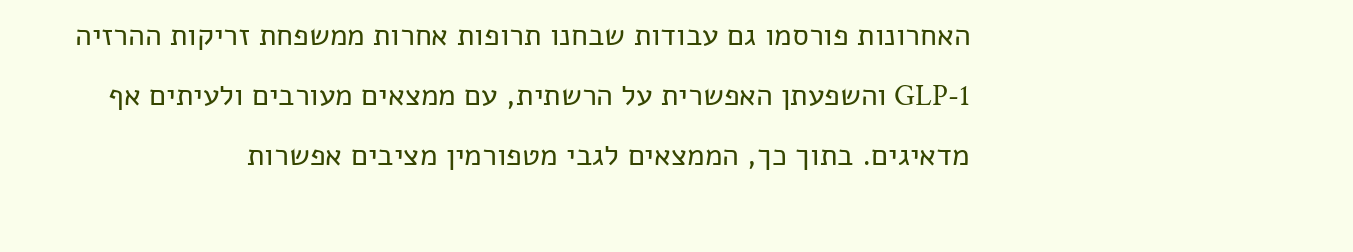האחרונות פורסמו גם עבודות שבחנו תרופות אחרות ממשפחת זריקות ההרזיה GLP-1 והשפעתן האפשרית על הרשתית, עם ממצאים מעורבים ולעיתים אף מדאיגים. בתוך כך, הממצאים לגבי מטפורמין מציבים אפשרות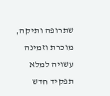שתרופה ותיקה, מוכרת וזמינה עשויה למלא תפקיד חדש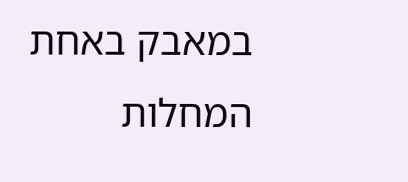במאבק באחת המחלות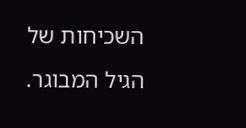השכיחות של הגיל המבוגר.